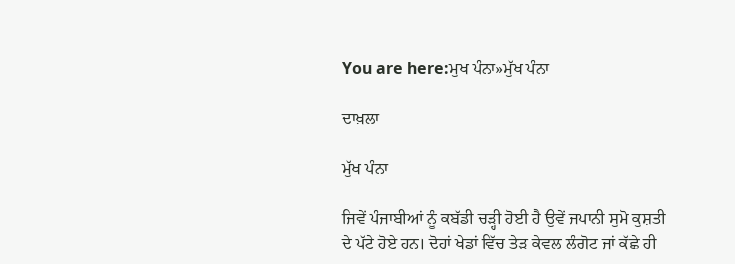You are here:ਮੁਖ ਪੰਨਾ»ਮੁੱਖ ਪੰਨਾ

ਦਾਖ਼ਲਾ

ਮੁੱਖ ਪੰਨਾ

ਜਿਵੇਂ ਪੰਜਾਬੀਆਂ ਨੂੰ ਕਬੱਡੀ ਚੜ੍ਹੀ ਹੋਈ ਹੈ ਉਵੇਂ ਜਪਾਨੀ ਸੁਮੋ ਕੁਸ਼ਤੀ ਦੇ ਪੱਟੇ ਹੋਏ ਹਨ। ਦੋਹਾਂ ਖੇਡਾਂ ਵਿੱਚ ਤੇੜ ਕੇਵਲ ਲੰਗੋਟ ਜਾਂ ਕੱਛੇ ਹੀ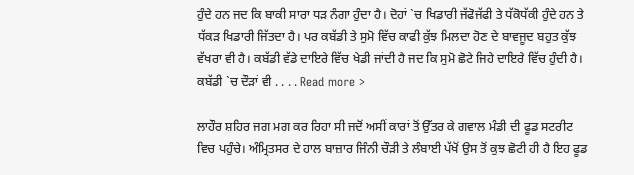ਹੁੰਦੇ ਹਨ ਜਦ ਕਿ ਬਾਕੀ ਸਾਰਾ ਧੜ ਨੰਗਾ ਹੁੰਦਾ ਹੈ। ਦੋਹਾਂ `ਚ ਖਿਡਾਰੀ ਜੱਫੋਜੱਫੀ ਤੇ ਧੱਕੋਧੱਕੀ ਹੁੰਦੇ ਹਨ ਤੇ ਧੱਕੜ ਖਿਡਾਰੀ ਜਿੱਤਦਾ ਹੈ। ਪਰ ਕਬੱਡੀ ਤੇ ਸੁਮੋ ਵਿੱਚ ਕਾਫੀ ਕੁੱਝ ਮਿਲਦਾ ਹੋਣ ਦੇ ਬਾਵਜੂਦ ਬਹੁਤ ਕੁੱਝ ਵੱਖਰਾ ਵੀ ਹੈ। ਕਬੱਡੀ ਵੱਡੇ ਦਾਇਰੇ ਵਿੱਚ ਖੇਡੀ ਜਾਂਦੀ ਹੈ ਜਦ ਕਿ ਸੁਮੋ ਛੋਟੇ ਜਿਹੇ ਦਾਇਰੇ ਵਿੱਚ ਹੁੰਦੀ ਹੈ। ਕਬੱਡੀ `ਚ ਦੌੜਾਂ ਵੀ . . . . Read more >

ਲਾਹੌਰ ਸ਼ਹਿਰ ਜਗ ਮਗ ਕਰ ਰਿਹਾ ਸੀ ਜਦੋਂ ਅਸੀਂ ਕਾਰਾਂ ਤੋਂ ਉੱਤਰ ਕੇ ਗਵਾਲ ਮੰਡੀ ਦੀ ਫੂਡ ਸਟਰੀਟ ਵਿਚ ਪਹੁੰਚੇ। ਅੰਮ੍ਰਿਤਸਰ ਦੇ ਹਾਲ ਬਾਜ਼ਾਰ ਜਿੰਨੀ ਚੌੜੀ ਤੇ ਲੰਬਾਈ ਪੱਖੋਂ ਉਸ ਤੋਂ ਕੁਝ ਛੋਟੀ ਹੀ ਹੈ ਇਹ ਫੂਡ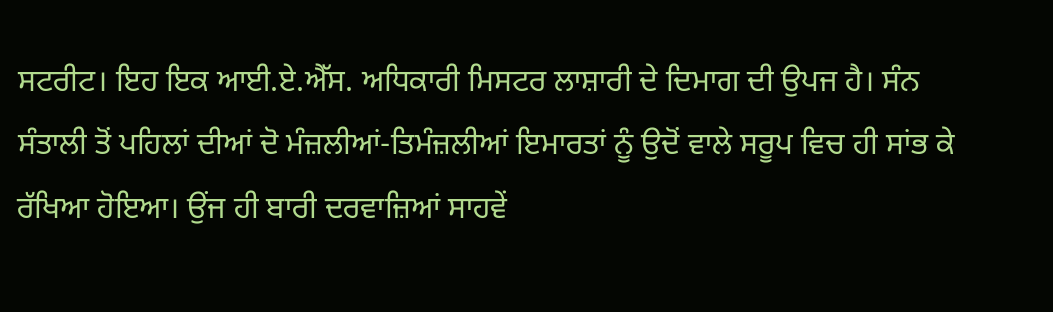ਸਟਰੀਟ। ਇਹ ਇਕ ਆਈ.ਏ.ਐੱਸ. ਅਧਿਕਾਰੀ ਮਿਸਟਰ ਲਾਸ਼ਾਰੀ ਦੇ ਦਿਮਾਗ ਦੀ ਉਪਜ ਹੈ। ਸੰਨ ਸੰਤਾਲੀ ਤੋਂ ਪਹਿਲਾਂ ਦੀਆਂ ਦੋ ਮੰਜ਼ਲੀਆਂ-ਤਿਮੰਜ਼ਲੀਆਂ ਇਮਾਰਤਾਂ ਨੂੰ ਉਦੋਂ ਵਾਲੇ ਸਰੂਪ ਵਿਚ ਹੀ ਸਾਂਭ ਕੇ ਰੱਖਿਆ ਹੋਇਆ। ਉਂਜ ਹੀ ਬਾਰੀ ਦਰਵਾਜ਼ਿਆਂ ਸਾਹਵੇਂ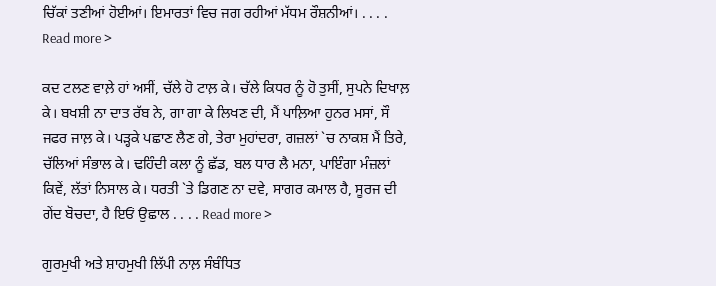ਚਿੱਕਾਂ ਤਣੀਆਂ ਹੋਈਆਂ। ਇਮਾਰਤਾਂ ਵਿਚ ਜਗ ਰਹੀਆਂ ਮੱਧਮ ਰੌਸ਼ਨੀਆਂ। . . . . Read more >

ਕਦ ਟਲਣ ਵਾਲ਼ੇ ਹਾਂ ਅਸੀਂ, ਚੱਲੇ ਹੋ ਟਾਲ਼ ਕੇ। ਚੱਲੇ ਕਿਧਰ ਨੂੰ ਹੋ ਤੁਸੀਂ, ਸੁਪਨੇ ਦਿਖਾਲ਼ ਕੇ। ਬਖਸ਼ੀ ਨਾ ਦਾਤ ਰੱਬ ਨੇ, ਗਾ ਗਾ ਕੇ ਲਿਖਣ ਦੀ, ਮੈਂ ਪਾਲ਼ਿਆ ਹੁਨਰ ਮਸਾਂ, ਸੌ ਜਫਰ ਜਾਲ਼ ਕੇ। ਪੜ੍ਹਕੇ ਪਛਾਣ ਲੈਣ ਗੇ, ਤੇਰਾ ਮੁਹਾਂਦਰਾ, ਗਜ਼ਲਾਂ `ਚ ਨਾਕਸ਼ ਮੈਂ ਤਿਰੇ, ਚੱਲਿਆਂ ਸੰਭਾਲ ਕੇ। ਢਹਿੰਦੀ ਕਲਾ ਨੂੰ ਛੱਡ, ਬਲ ਧਾਰ ਲੈ ਮਨਾ, ਪਾਇੰਗਾ ਮੰਜ਼ਲਾਂ ਕਿਵੇਂ, ਲੱਤਾਂ ਨਿਸਾਲ ਕੇ। ਧਰਤੀ `ਤੇ ਡਿਗਣ ਨਾ ਦਵੇ, ਸਾਗਰ ਕਮਾਲ ਹੈ, ਸੂਰਜ ਦੀ ਗੇਂਦ ਬੋਚਦਾ, ਹੈ ਇਓਂ ਉਛਾਲ . . . . Read more >

ਗੁਰਮੁਖੀ ਅਤੇ ਸ਼ਾਹਮੁਖੀ ਲਿੱਪੀ ਨਾਲ਼ ਸੰਬੰਧਿਤ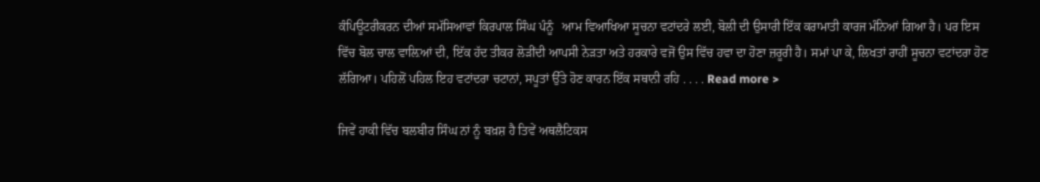ਕੰਪਿਊਟਰੀਕਰਨ ਦੀਆਂ ਸਮੱਸਿਆਵਾਂ ਕਿਰਪਾਲ ਸਿੰਘ ਪੰਨੂੰ   ਆਮ ਵਿਆਖਿਆ ਸੂਚਨਾ ਵਟਾਂਦਰੇ ਲਈ, ਬੋਲੀ ਦੀ ਉਸਾਰੀ ਇੱਕ ਕਰਾਮਾਤੀ ਕਾਰਜ ਮੰਨਿਆਂ ਗਿਆ ਹੈ। ਪਰ ਇਸ ਵਿੱਚ ਬੋਲ ਚਾਲ ਵਾਲ਼ਿਆਂ ਦੀ, ਇੱਕ ਹੱਦ ਤੀਕਰ ਲੋੜੀਂਦੀ ਆਪਸੀ ਨੇੜਤਾ ਅਤੇ ਹਰਕਾਰੇ ਵਜੋਂ ਉਸ ਵਿੱਚ ਹਵਾ ਦਾ ਹੋਣਾ ਜ਼ਰੂਰੀ ਹੈ। ਸਮਾਂ ਪਾ ਕੇ, ਲਿਖਤਾਂ ਰਾਹੀਂ ਸੂਚਨਾ ਵਟਾਂਦਰਾ ਹੋਣ ਲੱਗਿਆ। ਪਹਿਲੋਂ ਪਹਿਲ ਇਹ ਵਟਾਂਦਰਾ ਚਟਾਨਾਂ, ਸਪੂਤਾਂ ਉੱਤੇ ਹੋਣ ਕਾਰਨ ਇੱਕ ਸਥਾਨੀ ਰਹਿ . . . . Read more >

ਜਿਵੇਂ ਹਾਕੀ ਵਿੱਚ ਬਲਬੀਰ ਸਿੰਘ ਨਾਂ ਨੂੰ ਬਖ਼ਸ਼ ਹੈ ਤਿਵੇਂ ਅਥਲੈਟਿਕਸ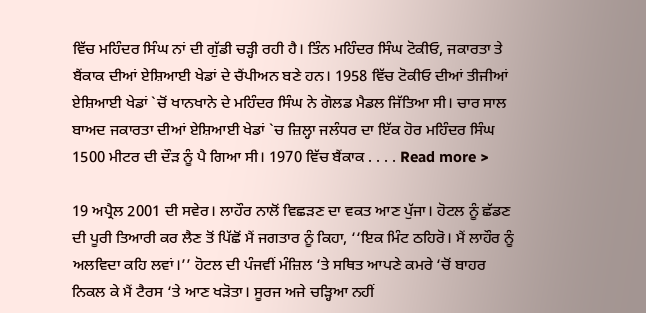ਵਿੱਚ ਮਹਿੰਦਰ ਸਿੰਘ ਨਾਂ ਦੀ ਗੁੱਡੀ ਚੜ੍ਹੀ ਰਹੀ ਹੈ। ਤਿੰਨ ਮਹਿੰਦਰ ਸਿੰਘ ਟੋਕੀਓ, ਜਕਾਰਤਾ ਤੇ ਬੈਂਕਾਕ ਦੀਆਂ ਏਸ਼ਿਆਈ ਖੇਡਾਂ ਦੇ ਚੈਂਪੀਅਨ ਬਣੇ ਹਨ। 1958 ਵਿੱਚ ਟੋਕੀਓ ਦੀਆਂ ਤੀਜੀਆਂ ਏਸ਼ਿਆਈ ਖੇਡਾਂ `ਚੋਂ ਖਾਨਖਾਨੇ ਦੇ ਮਹਿੰਦਰ ਸਿੰਘ ਨੇ ਗੋਲਡ ਮੈਡਲ ਜਿੱਤਿਆ ਸੀ। ਚਾਰ ਸਾਲ ਬਾਅਦ ਜਕਾਰਤਾ ਦੀਆਂ ਏਸ਼ਿਆਈ ਖੇਡਾਂ `ਚ ਜ਼ਿਲ੍ਹਾ ਜਲੰਧਰ ਦਾ ਇੱਕ ਹੋਰ ਮਹਿੰਦਰ ਸਿੰਘ 1500 ਮੀਟਰ ਦੀ ਦੌੜ ਨੂੰ ਪੈ ਗਿਆ ਸੀ। 1970 ਵਿੱਚ ਬੈਂਕਾਕ . . . . Read more >

19 ਅਪ੍ਰੈਲ 2001 ਦੀ ਸਵੇਰ। ਲਾਹੌਰ ਨਾਲੋਂ ਵਿਛੜਣ ਦਾ ਵਕਤ ਆਣ ਪੁੱਜਾ। ਹੋਟਲ ਨੂੰ ਛੱਡਣ ਦੀ ਪੂਰੀ ਤਿਆਰੀ ਕਰ ਲੈਣ ਤੋਂ ਪਿੱਛੋਂ ਮੈਂ ਜਗਤਾਰ ਨੂੰ ਕਿਹਾ, ‘‘ਇਕ ਮਿੰਟ ਠਹਿਰੋ। ਮੈਂ ਲਾਹੌਰ ਨੂੰ ਅਲਵਿਦਾ ਕਹਿ ਲਵਾਂ।’’ ਹੋਟਲ ਦੀ ਪੰਜਵੀਂ ਮੰਜ਼ਿਲ ‘ਤੇ ਸਥਿਤ ਆਪਣੇ ਕਮਰੇ ‘ਚੋਂ ਬਾਹਰ ਨਿਕਲ ਕੇ ਮੈਂ ਟੈਰਸ ‘ਤੇ ਆਣ ਖੜੋਤਾ। ਸੂਰਜ ਅਜੇ ਚੜ੍ਹਿਆ ਨਹੀਂ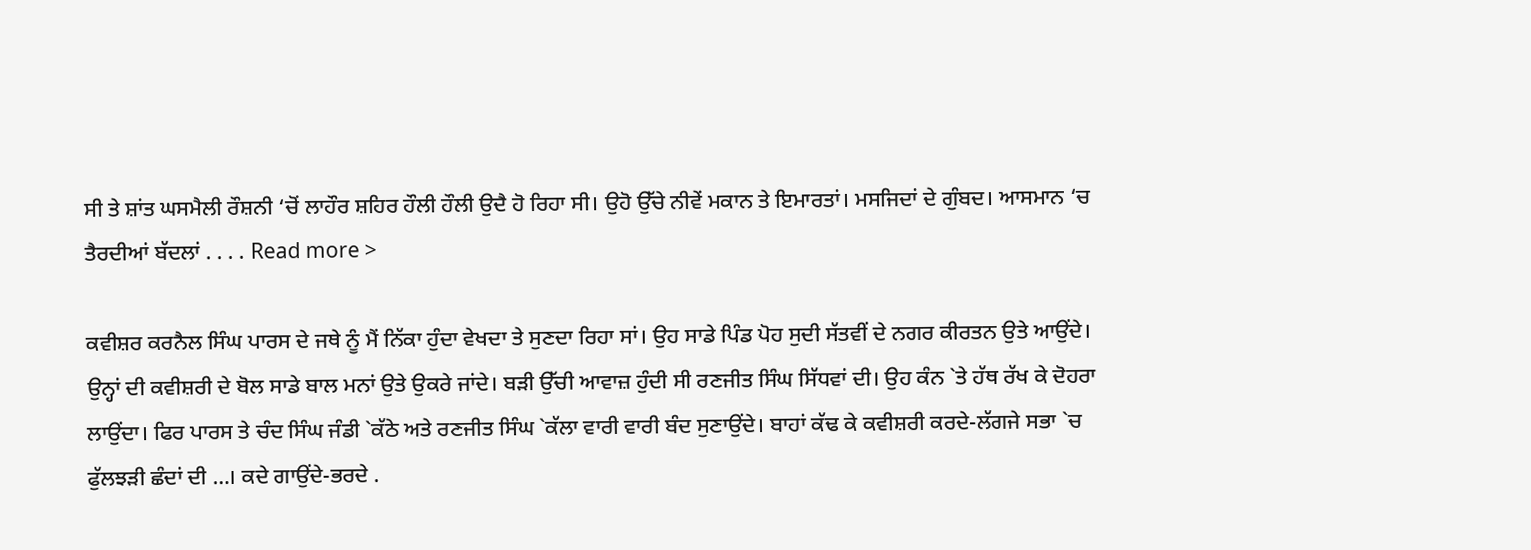ਸੀ ਤੇ ਸ਼ਾਂਤ ਘਸਮੈਲੀ ਰੌਸ਼ਨੀ ‘ਚੋਂ ਲਾਹੌਰ ਸ਼ਹਿਰ ਹੌਲੀ ਹੌਲੀ ਉਦੈ ਹੋ ਰਿਹਾ ਸੀ। ਉਹੋ ਉੱਚੇ ਨੀਵੇਂ ਮਕਾਨ ਤੇ ਇਮਾਰਤਾਂ। ਮਸਜਿਦਾਂ ਦੇ ਗੁੰਬਦ। ਆਸਮਾਨ ‘ਚ ਤੈਰਦੀਆਂ ਬੱਦਲਾਂ . . . . Read more >

ਕਵੀਸ਼ਰ ਕਰਨੈਲ ਸਿੰਘ ਪਾਰਸ ਦੇ ਜਥੇ ਨੂੰ ਮੈਂ ਨਿੱਕਾ ਹੁੰਦਾ ਵੇਖਦਾ ਤੇ ਸੁਣਦਾ ਰਿਹਾ ਸਾਂ। ਉਹ ਸਾਡੇ ਪਿੰਡ ਪੋਹ ਸੁਦੀ ਸੱਤਵੀਂ ਦੇ ਨਗਰ ਕੀਰਤਨ ਉਤੇ ਆਉਂਦੇ। ਉਨ੍ਹਾਂ ਦੀ ਕਵੀਸ਼ਰੀ ਦੇ ਬੋਲ ਸਾਡੇ ਬਾਲ ਮਨਾਂ ਉਤੇ ਉਕਰੇ ਜਾਂਦੇ। ਬੜੀ ਉੱਚੀ ਆਵਾਜ਼ ਹੁੰਦੀ ਸੀ ਰਣਜੀਤ ਸਿੰਘ ਸਿੱਧਵਾਂ ਦੀ। ਉਹ ਕੰਨ `ਤੇ ਹੱਥ ਰੱਖ ਕੇ ਦੋਹਰਾ ਲਾਉਂਦਾ। ਫਿਰ ਪਾਰਸ ਤੇ ਚੰਦ ਸਿੰਘ ਜੰਡੀ `ਕੱਠੇ ਅਤੇ ਰਣਜੀਤ ਸਿੰਘ `ਕੱਲਾ ਵਾਰੀ ਵਾਰੀ ਬੰਦ ਸੁਣਾਉਂਦੇ। ਬਾਹਾਂ ਕੱਢ ਕੇ ਕਵੀਸ਼ਰੀ ਕਰਦੇ-ਲੱਗਜੇ ਸਭਾ `ਚ ਫੁੱਲਝੜੀ ਛੰਦਾਂ ਦੀ …। ਕਦੇ ਗਾਉਂਦੇ-ਭਰਦੇ .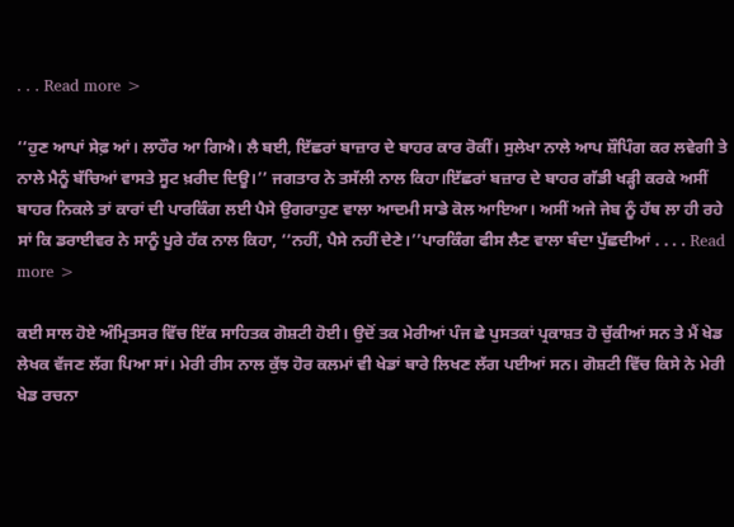. . . Read more >

‘‘ਹੁਣ ਆਪਾਂ ਸੇਫ਼ ਆਂ। ਲਾਹੌਰ ਆ ਗਿਐ। ਲੈ ਬਈ, ਇੱਛਰਾਂ ਬਾਜ਼ਾਰ ਦੇ ਬਾਹਰ ਕਾਰ ਰੋਕੀਂ। ਸੁਲੇਖਾ ਨਾਲੇ ਆਪ ਸ਼ੌਪਿੰਗ ਕਰ ਲਵੇਗੀ ਤੇ ਨਾਲੇ ਮੈਨੂੰ ਬੱਚਿਆਂ ਵਾਸਤੇ ਸੂਟ ਖ਼ਰੀਦ ਦਿਊ।’’ ਜਗਤਾਰ ਨੇ ਤਸੱਲੀ ਨਾਲ ਕਿਹਾ।ਇੱਛਰਾਂ ਬਜ਼ਾਰ ਦੇ ਬਾਹਰ ਗੱਡੀ ਖੜ੍ਹੀ ਕਰਕੇ ਅਸੀਂ ਬਾਹਰ ਨਿਕਲੇ ਤਾਂ ਕਾਰਾਂ ਦੀ ਪਾਰਕਿੰਗ ਲਈ ਪੈਸੇ ਉਗਰਾਹੁਣ ਵਾਲਾ ਆਦਮੀ ਸਾਡੇ ਕੋਲ ਆਇਆ। ਅਸੀਂ ਅਜੇ ਜੇਬ ਨੂੰ ਹੱਥ ਲਾ ਹੀ ਰਹੇ ਸਾਂ ਕਿ ਡਰਾਈਵਰ ਨੇ ਸਾਨੂੰ ਪੂਰੇ ਹੱਕ ਨਾਲ ਕਿਹਾ, ‘‘ਨਹੀਂ, ਪੈਸੇ ਨਹੀਂ ਦੇਣੇ।’’ਪਾਰਕਿੰਗ ਫੀਸ ਲੈਣ ਵਾਲਾ ਬੰਦਾ ਪੁੱਛਦੀਆਂ . . . . Read more >

ਕਈ ਸਾਲ ਹੋਏ ਅੰਮ੍ਰਿਤਸਰ ਵਿੱਚ ਇੱਕ ਸਾਹਿਤਕ ਗੋਸ਼ਟੀ ਹੋਈ। ਉਦੋਂ ਤਕ ਮੇਰੀਆਂ ਪੰਜ ਛੇ ਪੁਸਤਕਾਂ ਪ੍ਰਕਾਸ਼ਤ ਹੋ ਚੁੱਕੀਆਂ ਸਨ ਤੇ ਮੈਂ ਖੇਡ ਲੇਖਕ ਵੱਜਣ ਲੱਗ ਪਿਆ ਸਾਂ। ਮੇਰੀ ਰੀਸ ਨਾਲ ਕੁੱਝ ਹੋਰ ਕਲਮਾਂ ਵੀ ਖੇਡਾਂ ਬਾਰੇ ਲਿਖਣ ਲੱਗ ਪਈਆਂ ਸਨ। ਗੋਸ਼ਟੀ ਵਿੱਚ ਕਿਸੇ ਨੇ ਮੇਰੀ ਖੇਡ ਰਚਨਾ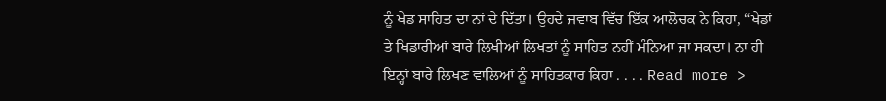ਨੂੰ ਖੇਡ ਸਾਹਿਤ ਦਾ ਨਾਂ ਦੇ ਦਿੱਤਾ। ਉਹਦੇ ਜਵਾਬ ਵਿੱਚ ਇੱਕ ਆਲੋਚਕ ਨੇ ਕਿਹਾ, “ਖੇਡਾਂ ਤੇ ਖਿਡਾਰੀਆਂ ਬਾਰੇ ਲਿਖੀਆਂ ਲਿਖਤਾਂ ਨੂੰ ਸਾਹਿਤ ਨਹੀਂ ਮੰਨਿਆ ਜਾ ਸਕਦਾ। ਨਾ ਹੀ ਇਨ੍ਹਾਂ ਬਾਰੇ ਲਿਖਣ ਵਾਲਿਆਂ ਨੂੰ ਸਾਹਿਤਕਾਰ ਕਿਹਾ . . . . Read more >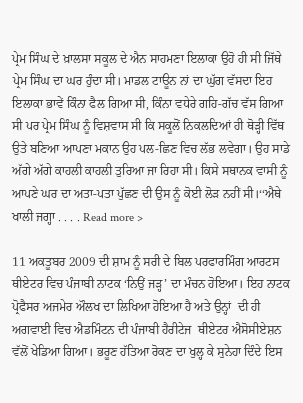ਪ੍ਰੇਮ ਸਿੰਘ ਦੇ ਖ਼ਾਲਸਾ ਸਕੂਲ ਦੇ ਐਨ ਸਾਹਮਣਾ ਇਲਾਕਾ ਉਹੋ ਹੀ ਸੀ ਜਿੱਥੇ ਪ੍ਰੇਮ ਸਿੰਘ ਦਾ ਘਰ ਹੁੰਦਾ ਸੀ। ਮਾਡਲ ਟਾਊਨ ਨਾਂ ਦਾ ਘੁੱਗ ਵੱਸਦਾ ਇਹ ਇਲਾਕਾ ਭਾਵੇਂ ਕਿੰਨਾ ਫੈਲ ਗਿਆ ਸੀ, ਕਿੰਨਾ ਵਧੇਰੇ ਗਹਿ-ਗੱਚ ਵੱਸ ਗਿਆ ਸੀ ਪਰ ਪ੍ਰੇਮ ਸਿੰਘ ਨੂੰ ਵਿਸ਼ਵਾਸ ਸੀ ਕਿ ਸਕੂਲੋਂ ਨਿਕਲਦਿਆਂ ਹੀ ਥੋੜ੍ਹੀ ਵਿੱਥ ਉਤੇ ਬਣਿਆ ਆਪਣਾ ਮਕਾਨ ਉਹ ਪਲ-ਛਿਣ ਵਿਚ ਲੱਭ ਲਵੇਗਾ। ਉਹ ਸਾਡੇ ਅੱਗੇ ਅੱਗੇ ਕਾਹਲੀ ਕਾਹਲੀ ਤੁਰਿਆ ਜਾ ਰਿਹਾ ਸੀ। ਕਿਸੇ ਸਥਾਨਕ ਵਾਸੀ ਨੂੰ ਆਪਣੇ ਘਰ ਦਾ ਅਤਾ-ਪਤਾ ਪੁੱਛਣ ਦੀ ਉਸ ਨੂੰ ਕੋਈ ਲੋੜ ਨਹੀਂ ਸੀ।‘‘ਐਥੇ ਖਾਲੀ ਜਗ੍ਹਾ . . . . Read more >

11 ਅਕਤੂਬਰ 2009 ਦੀ ਸ਼ਾਮ ਨੂੰ ਸਰੀ ਦੇ ਬਿਲ ਪਰਫਾਰਮਿੰਗ ਆਰਟਸ ਥੀਏਟਰ ਵਿਚ ਪੰਜਾਬੀ ਨਾਟਕ ‘ਨਿਉਂ ਜੜ੍ਹ’ ਦਾ ਮੰਚਨ ਹੋਇਆ। ਇਹ ਨਾਟਕ ਪ੍ਰੋਫੈਸਰ ਅਜਮੇਰ ਔਲਖ ਦਾ ਲਿਖਿਆ ਹੋਇਆ ਹੈ ਅਤੇ ਉਨ੍ਹਾਂ  ਦੀ ਹੀ ਅਗਵਾਈ ਵਿਚ ਐਡਮਿੰਟਨ ਦੀ ਪੰਜਾਬੀ ਹੈਰੀਟੇਜ  ਥੀਏਟਰ ਐਸੋਸੀਏਸ਼ਨ ਵੱਲੋਂ ਖੇਡਿਆ ਗਿਆ। ਭਰੂਣ ਹੱਤਿਆ ਰੋਕਣ ਦਾ ਖੁਲ੍ਹ ਕੇ ਸੁਨੇਹਾ ਦਿੰਦੇ ਇਸ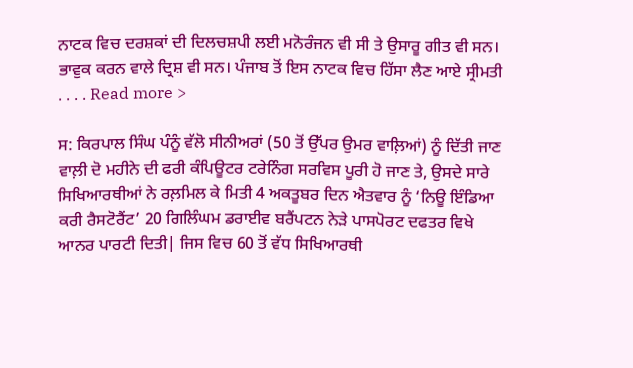ਨਾਟਕ ਵਿਚ ਦਰਸ਼ਕਾਂ ਦੀ ਦਿਲਚਸ਼ਪੀ ਲਈ ਮਨੋਰੰਜਨ ਵੀ ਸੀ ਤੇ ਉਸਾਰੂ ਗੀਤ ਵੀ ਸਨ। ਭਾਵੁਕ ਕਰਨ ਵਾਲੇ ਦ੍ਰਿਸ਼ ਵੀ ਸਨ। ਪੰਜਾਬ ਤੋਂ ਇਸ ਨਾਟਕ ਵਿਚ ਹਿੱਸਾ ਲੈਣ ਆਏ ਸ੍ਰੀਮਤੀ . . . . Read more >

ਸ: ਕਿਰਪਾਲ ਸਿੰਘ ਪੰਨੂੰ ਵੱਲੋ ਸੀਨੀਅਰਾਂ (50 ਤੋਂ ਉੱਪਰ ਉਮਰ ਵਾਲ਼ਿਆਂ) ਨੂੰ ਦਿੱਤੀ ਜਾਣ ਵਾਲ਼ੀ ਦੋ ਮਹੀਨੇ ਦੀ ਫਰੀ ਕੰਪਿਊਟਰ ਟਰੇਨਿੰਗ ਸਰਵਿਸ ਪੂਰੀ ਹੋ ਜਾਣ ਤੇ, ਉਸਦੇ ਸਾਰੇ ਸਿਖਿਆਰਥੀਆਂ ਨੇ ਰਲ਼ਮਿਲ ਕੇ ਮਿਤੀ 4 ਅਕਤੂਬਰ ਦਿਨ ਐਤਵਾਰ ਨੂੰ ‘ਨਿਊ ਇੰਡਿਆ ਕਰੀ ਰੈਸਟੋਰੈਂਟ’ 20 ਗਿਲਿੰਘਮ ਡਰਾਈਵ ਬਰੈਂਪਟਨ ਨੇੜੇ ਪਾਸਪੋਰਟ ਦਫਤਰ ਵਿਖੇ ਆਨਰ ਪਾਰਟੀ ਦਿਤੀ| ਜਿਸ ਵਿਚ 60 ਤੋਂ ਵੱਧ ਸਿਖਿਆਰਥੀ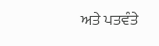ਅਤੇ ਪਤਵੰਤੇ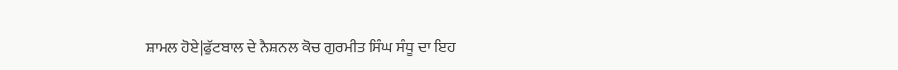ਸ਼ਾਮਲ ਹੋਏ|ਫੁੱਟਬਾਲ ਦੇ ਨੈਸ਼ਨਲ ਕੋਚ ਗੁਰਮੀਤ ਸਿੰਘ ਸੰਧੂ ਦਾ ਇਹ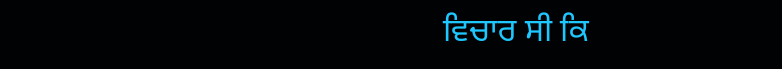ਵਿਚਾਰ ਸੀ ਕਿ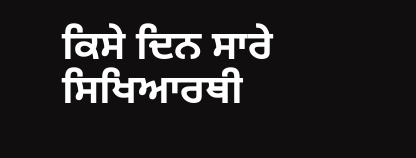ਕਿਸੇ ਦਿਨ ਸਾਰੇ ਸਿਖਿਆਰਥੀ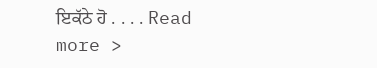ਇਕੱਠੇ ਹੋ . . . . Read more >